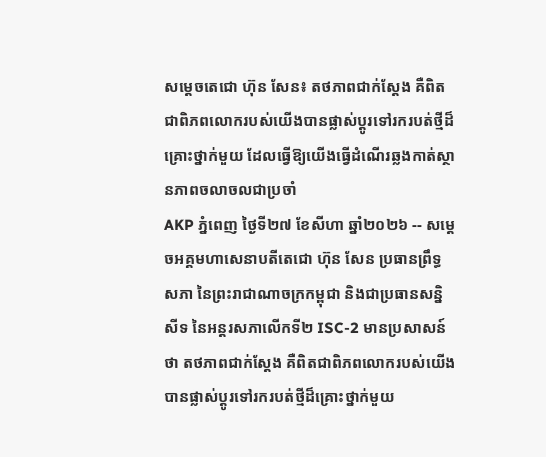សម្តេចតេជោ ហ៊ុន សែន៖ តថភាពជាក់ស្តែង គឺពិតជាពិភពលោករបស់យើងបានផ្លាស់ប្តូរទៅរករបត់ថ្មីដ៏គ្រោះថ្នាក់មួយ ដែលធ្វើឱ្យយើងធ្វើដំណើរឆ្លងកាត់ស្ថានភាពចលាចលជាប្រចាំ
AKP ភ្នំពេញ ថ្ងៃទី២៧ ខែសីហា ឆ្នាំ២០២៦ -- សម្តេចអគ្គមហាសេនាបតីតេជោ ហ៊ុន សែន ប្រធានព្រឹទ្ធសភា នៃព្រះរាជាណាចក្រកម្ពុជា និងជាប្រធានសន្និសីទ នៃអន្តរសភាលើកទី២ ISC-2 មានប្រសាសន៍ថា តថភាពជាក់ស្តែង គឺពិតជាពិភពលោករបស់យើងបានផ្លាស់ប្តូរទៅរករបត់ថ្មីដ៏គ្រោះថ្នាក់មួយ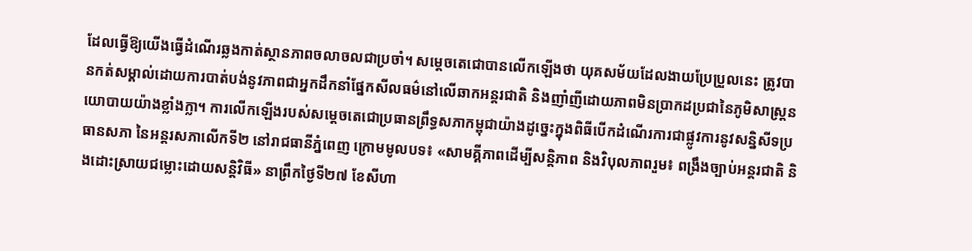ដែលធ្វើឱ្យយើងធ្វើដំណើរឆ្លងកាត់ស្ថានភាពចលាចលជាប្រចាំ។ សម្ដេចតេជោបានលើកឡើងថា យុគសម័យដែលងាយប្រែប្រួលនេះ ត្រូវបានកត់សម្គាល់ដោយការបាត់បង់នូវភាពជាអ្នកដឹកនាំផ្នែកសីលធម៌នៅលើឆាកអន្តរជាតិ និងញាំញីដោយភាពមិនប្រាកដប្រជានៃភូមិសាស្ត្រនយោបាយយ៉ាងខ្លាំងក្លា។ ការលើកឡើងរបស់សម្តេចតេជោប្រធានព្រឹទ្ធសភាកម្ពុជាយ៉ាងដូច្នេះក្នុងពិធីបើកដំណើរការជាផ្លូវការនូវសន្និសីទប្រធានសភា នៃអន្តរសភាលើកទី២ នៅរាជធានីភ្នំពេញ ក្រោមមូលបទ៖ «សាមគ្គីភាពដើម្បីសន្តិភាព និងវិបុលភាពរួម៖ ពង្រឹងច្បាប់អន្តរជាតិ និងដោះស្រាយជម្លោះដោយសន្តិវិធី» នាព្រឹកថ្ងៃទី២៧ ខែសីហា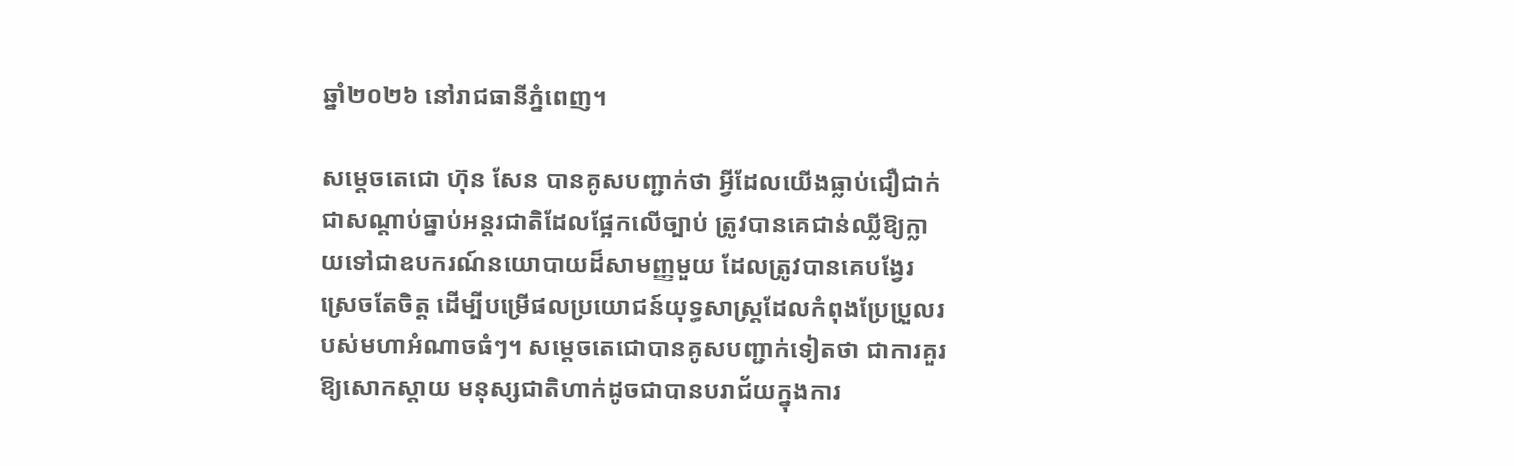ឆ្នាំ២០២៦ នៅរាជធានីភ្នំពេញ។

សម្តេចតេជោ ហ៊ុន សែន បានគូសបញ្ជាក់ថា អ្វីដែលយើងធ្លាប់ជឿជាក់ជាសណ្តាប់ធ្នាប់អន្តរជាតិដែលផ្អែកលើច្បាប់ ត្រូវបានគេជាន់ឈ្លីឱ្យក្លាយទៅជាឧបករណ៍នយោបាយដ៏សាមញ្ញមួយ ដែលត្រូវបានគេបង្វែរស្រេចតែចិត្ត ដើម្បីបម្រើផលប្រយោជន៍យុទ្ធសាស្ត្រដែលកំពុងប្រែប្រួលរបស់មហាអំណាចធំៗ។ សម្តេចតេជោបានគូសបញ្ជាក់ទៀតថា ជាការគួរឱ្យសោកស្តាយ មនុស្សជាតិហាក់ដូចជាបានបរាជ័យក្នុងការ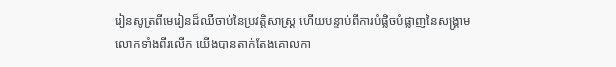រៀនសូត្រពីមេរៀនដ៏ឈឺចាប់នៃប្រវត្តិសាស្ត្រ ហើយបន្ទាប់ពីការបំផ្លិចបំផ្លាញនៃសង្គ្រាមលោកទាំងពីរលើក យើងបានតាក់តែងគោលកា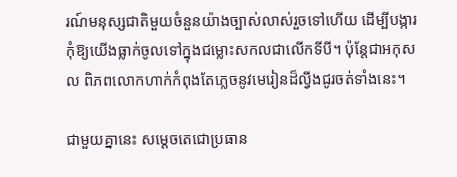រណ៍មនុស្សជាតិមួយចំនួនយ៉ាងច្បាស់លាស់រួចទៅហើយ ដើម្បីបង្ការកុំឱ្យយើងធ្លាក់ចូលទៅក្នុងជម្លោះសកលជាលើកទីបី។ ប៉ុន្តែជាអកុសល ពិភពលោកហាក់កំពុងតែភ្លេចនូវមេរៀនដ៏ល្វីងជូរចត់ទាំងនេះ។

ជាមួយគ្នានេះ សម្ដេចតេជោប្រធាន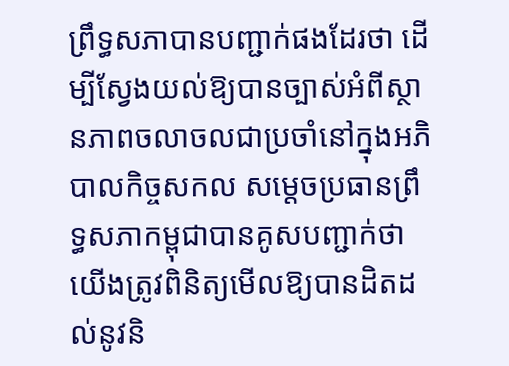ព្រឹទ្ធសភាបានបញ្ជាក់ផងដែរថា ដើម្បីស្វែងយល់ឱ្យបានច្បាស់អំពីស្ថានភាពចលាចលជាប្រចាំនៅក្នុងអភិបាលកិច្ចសកល សម្តេចប្រធានព្រឹទ្ធសភាកម្ពុជាបានគូសបញ្ជាក់ថា យើងត្រូវពិនិត្យមើលឱ្យបានដិតដល់នូវនិ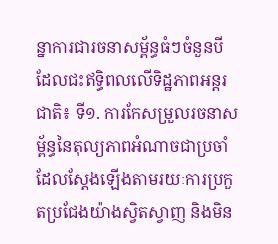ន្នាការជារចនាសម្ព័ន្ធធំៗចំនួនបី ដែលជះឥទ្ធិពលលើទិដ្ឋភាពអន្តរជាតិ៖ ទី១. ការកែសម្រួលរចនាសម្ព័ន្ធនៃតុល្យភាពអំណាចជាប្រចាំ ដែលស្តែងឡើងតាមរយៈការប្រកួតប្រជែងយ៉ាងស្វិតស្វាញ និងមិន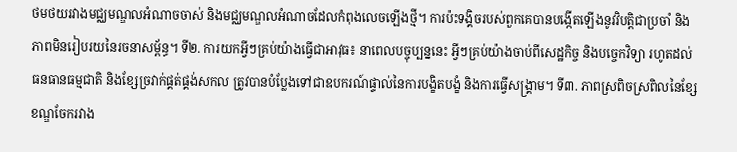ថមថយរវាងមជ្ឈមណ្ឌលអំណាចចាស់ និងមជ្ឈមណ្ឌលអំណាចដែលកំពុងលេចឡើងថ្មី។ ការប៉ះទង្គិចរបស់ពួកគេបានបង្កើតឡើងនូវវិបត្តិជាប្រចាំ និងភាពមិនរៀបរយនៃរចនាសម្ព័ន្ធ។ ទី២. ការយកអ្វីៗគ្រប់យ៉ាងធ្វើជាអាវុធ៖ នាពេលបច្ចុប្បន្ននេះ អ្វីៗគ្រប់យ៉ាងចាប់ពីសេដ្ឋកិច្ច និងបច្ចេកវិទ្យា រហូតដល់ធនធានធម្មជាតិ និងខ្សែច្រវាក់ផ្គត់ផ្គង់សកល ត្រូវបានបំប្លែងទៅជាឧបករណ៍ផ្ទាល់នៃការបង្ខិតបង្ខំ និងការធ្វើសង្គ្រាម។ ទី៣. ភាពស្រពិចស្រពិលនៃខ្សែខណ្ឌចែករវាង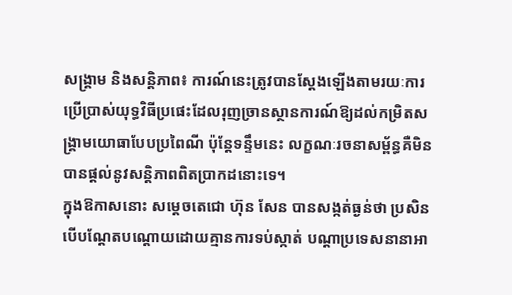សង្គ្រាម និងសន្តិភាព៖ ការណ៍នេះត្រូវបានស្តែងឡើងតាមរយៈការប្រើប្រាស់យុទ្ធវិធីប្រផេះដែលរុញច្រានស្ថានការណ៍ឱ្យដល់កម្រិតសង្គ្រាមយោធាបែបប្រពៃណី ប៉ុន្តែទន្ទឹមនេះ លក្ខណៈរចនាសម្ព័ន្ធគឺមិនបានផ្តល់នូវសន្តិភាពពិតប្រាកដនោះទេ។
ក្នុងឱកាសនោះ សម្តេចតេជោ ហ៊ុន សែន បានសង្កត់ធ្ងន់ថា ប្រសិនបើបណ្តែតបណ្តោយដោយគ្មានការទប់ស្កាត់ បណ្តាប្រទេសនានាអា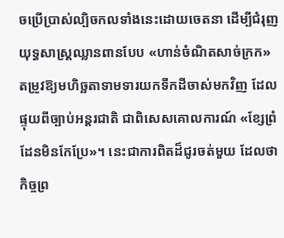ចប្រើប្រាស់ល្បិចកលទាំងនេះដោយចេតនា ដើម្បីជំរុញយុទ្ធសាស្ត្រឈ្លានពានបែប «ហាន់ចំណិតសាច់ក្រក» តម្រូវឱ្យមហិច្ឆតាទាមទារយកទឹកដីចាស់មកវិញ ដែលផ្ទុយពីច្បាប់អន្តរជាតិ ជាពិសេសគោលការណ៍ «ខ្សែព្រំដែនមិនកែប្រែ»។ នេះជាការពិតដ៏ជូរចត់មួយ ដែលថា កិច្ចព្រ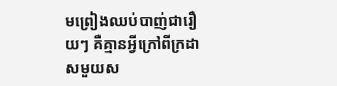មព្រៀងឈប់បាញ់ជារឿយៗ គឺគ្មានអ្វីក្រៅពីក្រដាសមួយស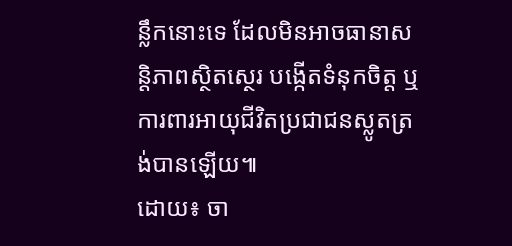ន្លឹកនោះទេ ដែលមិនអាចធានាសន្តិភាពស្ថិតស្ថេរ បង្កើតទំនុកចិត្ត ឬការពារអាយុជីវិតប្រជាជនស្លូតត្រង់បានឡើយ៕
ដោយ៖ ចា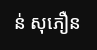ន់ សុភឿន